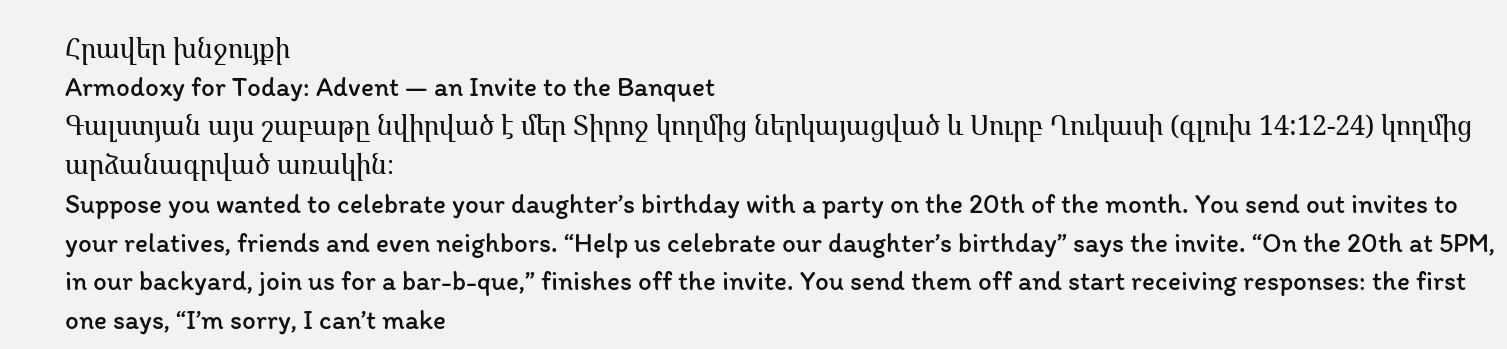Հրավեր խնջույքի
Armodoxy for Today: Advent — an Invite to the Banquet
Գալստյան այս շաբաթը նվիրված է մեր Տիրոջ կողմից ներկայացված և Սուրբ Ղուկասի (գլուխ 14:12-24) կողմից արձանագրված առակին։
Suppose you wanted to celebrate your daughter’s birthday with a party on the 20th of the month. You send out invites to your relatives, friends and even neighbors. “Help us celebrate our daughter’s birthday” says the invite. “On the 20th at 5PM, in our backyard, join us for a bar-b-que,” finishes off the invite. You send them off and start receiving responses: the first one says, “I’m sorry, I can’t make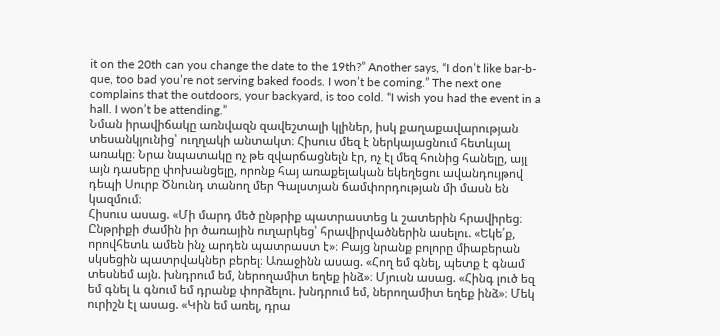it on the 20th can you change the date to the 19th?” Another says, “I don’t like bar-b-que, too bad you’re not serving baked foods. I won’t be coming.” The next one complains that the outdoors, your backyard, is too cold. “I wish you had the event in a hall. I won’t be attending.”
Նման իրավիճակը առնվազն զավեշտալի կլիներ, իսկ քաղաքավարության տեսանկյունից՝ ուղղակի անտակտ։ Հիսուս մեզ է ներկայացնում հետևյալ առակը։ Նրա նպատակը ոչ թե զվարճացնելն էր, ոչ էլ մեզ հունից հանելը, այլ այն դասերը փոխանցելը, որոնք հայ առաքելական եկեղեցու ավանդույթով դեպի Սուրբ Ծնունդ տանող մեր Գալստյան ճամփորդության մի մասն են կազմում։
Հիսուս ասաց. «Մի մարդ մեծ ընթրիք պատրաստեց և շատերին հրավիրեց։ Ընթրիքի ժամին իր ծառային ուղարկեց՝ հրավիրվածներին ասելու. «Եկե՛ք, որովհետև ամեն ինչ արդեն պատրաստ է»։ Բայց նրանք բոլորը միաբերան սկսեցին պատրվակներ բերել։ Առաջինն ասաց. «Հող եմ գնել, պետք է գնամ տեսնեմ այն. խնդրում եմ, ներողամիտ եղեք ինձ»։ Մյուսն ասաց. «Հինգ լուծ եզ եմ գնել և գնում եմ դրանք փորձելու. խնդրում եմ, ներողամիտ եղեք ինձ»։ Մեկ ուրիշն էլ ասաց. «Կին եմ առել, դրա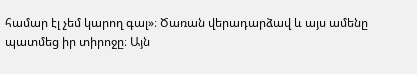համար էլ չեմ կարող գալ»։ Ծառան վերադարձավ և այս ամենը պատմեց իր տիրոջը։ Այն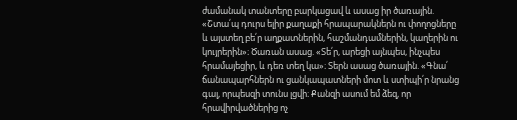ժամանակ տանտերը բարկացավ և ասաց իր ծառային. «Շտա՛պ դուրս ելիր քաղաքի հրապարակներն ու փողոցները և այստեղ բե՛ր աղքատներին, հաշմանդամներին, կաղերին ու կույրերին»։ Ծառան ասաց. «Տե՛ր, արեցի այնպես, ինչպես հրամայեցիր, և դեռ տեղ կա»։ Տերն ասաց ծառային. «Գնա՛ ճանապարհներն ու ցանկապատների մոտ և ստիպի՛ր նրանց գալ, որպեսզի տունս լցվի։ Քանզի ասում եմ ձեզ, որ հրավիրվածներից ոչ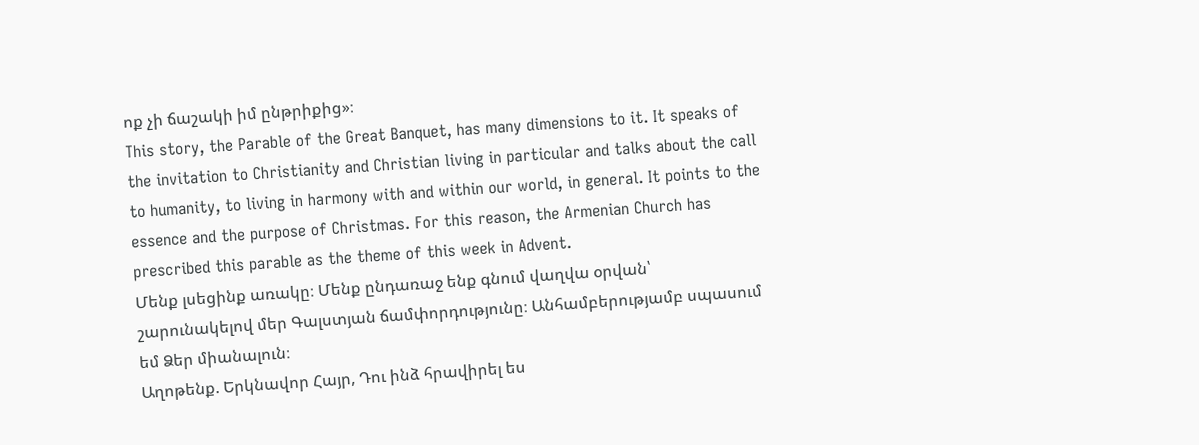ոք չի ճաշակի իմ ընթրիքից»։
This story, the Parable of the Great Banquet, has many dimensions to it. It speaks of the invitation to Christianity and Christian living in particular and talks about the call to humanity, to living in harmony with and within our world, in general. It points to the essence and the purpose of Christmas. For this reason, the Armenian Church has prescribed this parable as the theme of this week in Advent.
Մենք լսեցինք առակը։ Մենք ընդառաջ ենք գնում վաղվա օրվան՝ շարունակելով մեր Գալստյան ճամփորդությունը։ Անհամբերությամբ սպասում եմ Ձեր միանալուն։
Աղոթենք. Երկնավոր Հայր, Դու ինձ հրավիրել ես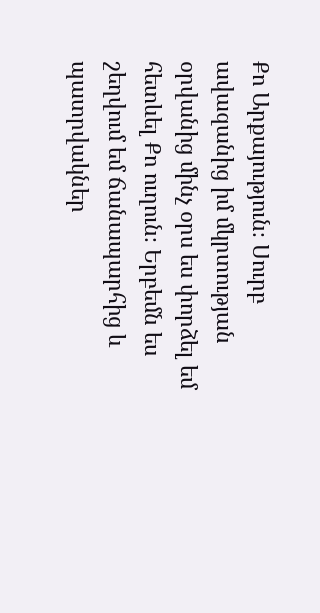Քո Արքայություն։ Սուրբ ավազանից իմ մկրտության օրվանից մինչ օրս ես փորձել եմ հետևել Քո ուղուն։ Երբեմն ես շեղվում եմ ճանապարհից և պատրվակներ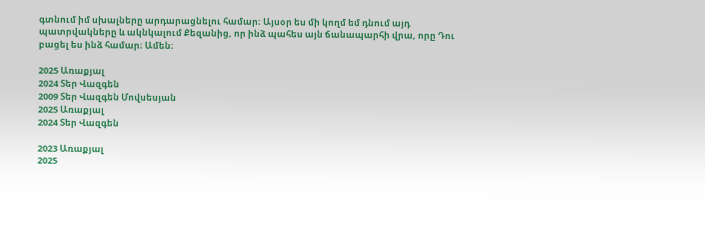գտնում իմ սխալները արդարացնելու համար։ Այսօր ես մի կողմ եմ դնում այդ պատրվակները և ակնկալում Քեզանից, որ ինձ պահես այն ճանապարհի վրա, որը Դու բացել ես ինձ համար։ Ամեն։

2025 Առաքյալ
2024 Տեր Վազգեն
2009 Տեր Վազգեն Մովսեսյան
2025 Առաքյալ
2024 Տեր Վազգեն

2023 Առաքյալ
2025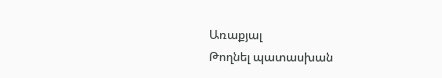Առաքյալ
Թողնել պատասխան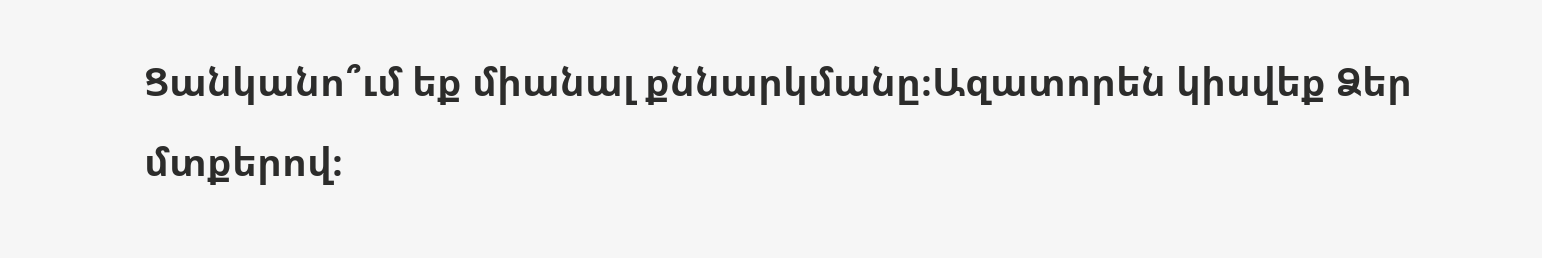Ցանկանո՞ւմ եք միանալ քննարկմանը։Ազատորեն կիսվեք Ձեր մտքերով։